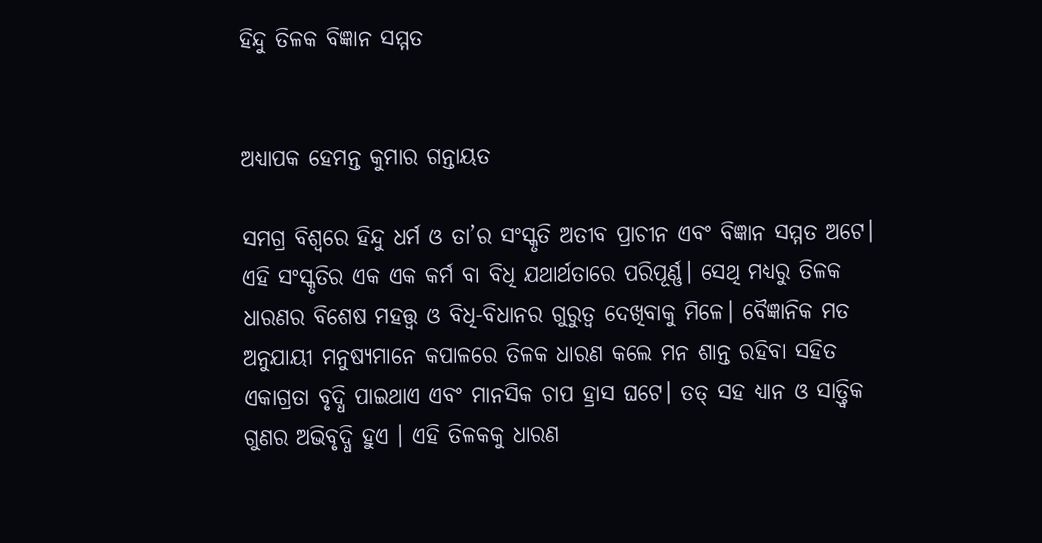ହିନ୍ଦୁ ତିଳକ ବିଜ୍ଞାନ ସମ୍ମତ


ଅଧ୍ୟାପକ ହେମନ୍ତ କୁମାର ଗନ୍ତାୟତ

ସମଗ୍ର ବିଶ୍ୱରେ ହିନ୍ଦୁ ଧର୍ମ ଓ ତା’ର ସଂସ୍କୃତି ଅତୀବ ପ୍ରାଚୀନ ଏବଂ ବିଜ୍ଞାନ ସମ୍ମତ ଅଟେ। ଏହି ସଂସ୍କୃତିର ଏକ ଏକ କର୍ମ ବା ବିଧି ଯଥାର୍ଥତାରେ ପରିପୂର୍ଣ୍ଣ। ସେଥି ମଧ୍ୟରୁ ତିଳକ ଧାରଣର ବିଶେଷ ମହତ୍ତ୍ଵ ଓ ବିଧି-ବିଧାନର ଗୁରୁତ୍ବ ଦେଖିବାକୁ ମିଳେ। ବୈଜ୍ଞାନିକ ମତ ଅନୁଯାୟୀ ମନୁଷ୍ୟମାନେ କପାଳରେ ତିଳକ ଧାରଣ କଲେ ମନ ଶାନ୍ତ ରହିବା ସହିତ ଏକାଗ୍ରତା ବୃଦ୍ଧି ପାଇଥାଏ ଏବଂ ମାନସିକ ଚାପ ହ୍ରାସ ଘଟେ। ତତ୍ ସହ ଧ୍ୟାନ ଓ ସାତ୍ତ୍ୱିକ ଗୁଣର ଅଭିବୃଦ୍ଧି ହୁଏ । ଏହି ତିଳକକୁ ଧାରଣ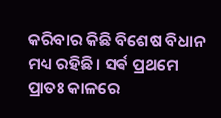କରିବାର କିଛି ବିଶେଷ ବିଧାନ ମଧ୍ୟ ରହିଛି। ସର୍ଵ ପ୍ରଥମେ ପ୍ରାତଃ କାଳରେ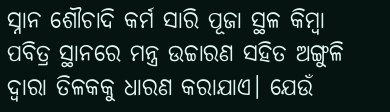ସ୍ନାନ ଶୌଚାଦି କର୍ମ ସାରି ପୂଜା ସ୍ଥଳ କିମ୍ବା ପବିତ୍ର ସ୍ଥାନରେ ମନ୍ତ୍ର ଉଚ୍ଚାରଣ ସହିତ ଅଙ୍ଗୁଳି ଦ୍ଵାରା ତିଳକକୁ ଧାରଣ କରାଯାଏ। ଯେଉଁ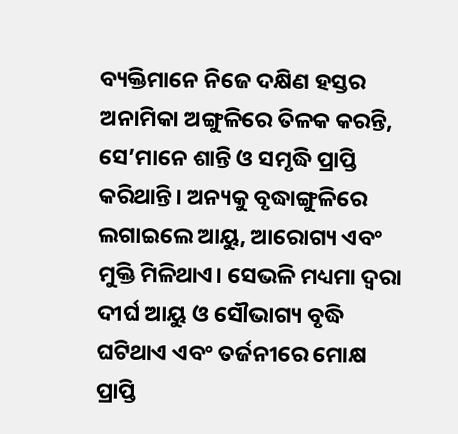ବ୍ୟକ୍ତିମାନେ ନିଜେ ଦକ୍ଷିଣ ହସ୍ତର ଅନାମିକା ଅଙ୍ଗୁଳିରେ ତିଳକ କରନ୍ତି, ସେ’ମାନେ ଶାନ୍ତି ଓ ସମୃଦ୍ଧି ପ୍ରାପ୍ତି କରିଥାନ୍ତି। ଅନ୍ୟକୁ ବୃଦ୍ଧାଙ୍ଗୁଳିରେ ଲଗାଇଲେ ଆୟୁ, ଆରୋଗ୍ୟ ଏବଂ ମୁକ୍ତି ମିଳିଥାଏ। ସେଭଳି ମଧ୍ୟମା ଦ୍ୱରା ଦୀର୍ଘ ଆୟୁ ଓ ସୌଭାଗ୍ୟ ବୃଦ୍ଧି ଘଟିଥାଏ ଏବଂ ତର୍ଜନୀରେ ମୋକ୍ଷ ପ୍ରାପ୍ତି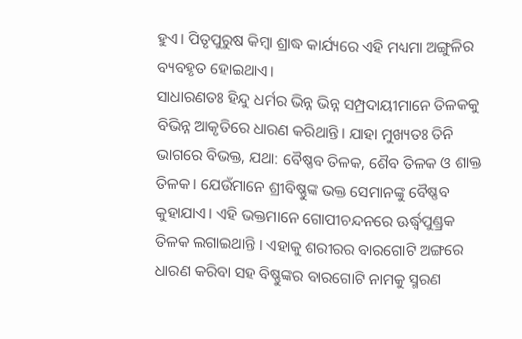ହୁଏ। ପିତୃପୁରୁଷ କିମ୍ବା ଶ୍ରାଦ୍ଧ କାର୍ଯ୍ୟରେ ଏହି ମଧ୍ୟମା ଅଙ୍ଗୁଳିର ବ୍ୟବହୃତ ହୋଇଥାଏ।
ସାଧାରଣତଃ ହିନ୍ଦୁ ଧର୍ମର ଭିନ୍ନ ଭିନ୍ନ ସମ୍ପ୍ରଦାୟୀମାନେ ତିଳକକୁ ବିଭିନ୍ନ ଆକୃତିରେ ଧାରଣ କରିଥାନ୍ତି। ଯାହା ମୁଖ୍ୟତଃ ତିନି ଭାଗରେ ବିଭକ୍ତ, ଯଥା: ବୈଷ୍ଣବ ତିଳକ, ଶୈବ ତିଳକ ଓ ଶାକ୍ତ ତିଳକ। ଯେଉଁମାନେ ଶ୍ରୀବିଷ୍ଣୁଙ୍କ ଭକ୍ତ ସେମାନଙ୍କୁ ବୈଷ୍ଣବ କୁହାଯାଏ। ଏହି ଭକ୍ତମାନେ ଗୋପୀଚନ୍ଦନରେ ଊର୍ଦ୍ଧ୍ୱପୁଣ୍ଡ୍ରକ ତିଳକ ଲଗାଇଥାନ୍ତି । ଏହାକୁ ଶରୀରର ବାରଗୋଟି ଅଙ୍ଗରେ ଧାରଣ କରିବା ସହ ବିଷ୍ଣୁଙ୍କର ବାରଗୋଟି ନାମକୁ ସ୍ମରଣ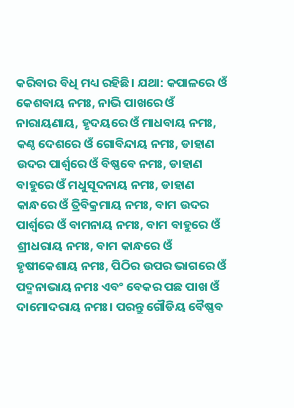କରିବାର ବିଧି ମଧ୍ୟ ରହିଛି। ଯଥା: କପାଳରେ ଓଁ କେଶବାୟ ନମଃ, ନାଭି ପାଖରେ ଓଁ ନାରାୟଣାୟ, ହୃଦୟରେ ଓଁ ମାଧବାୟ ନମଃ, କଣ୍ଠ ଦେଶରେ ଓଁ ଗୋବିନ୍ଦାୟ ନମଃ, ଡାହାଣ ଉଦର ପାର୍ଶ୍ୱରେ ଓଁ ବିଷ୍ଣବେ ନମଃ, ଡାହାଣ ବାହୁରେ ଓଁ ମଧୁସୂଦନାୟ ନମଃ, ଡାହାଣ କାନ୍ଧରେ ଓଁ ତ୍ରିବିକ୍ରମାୟ ନମଃ, ବାମ ଉଦର ପାର୍ଶ୍ୱରେ ଓଁ ବାମନାୟ ନମଃ, ବାମ ବାହୁରେ ଓଁ ଶ୍ରୀଧରାୟ ନମଃ, ବାମ କାନ୍ଧରେ ଓଁ ହୃଷୀକେଶାୟ ନମଃ, ପିଠିର ଉପର ଭାଗରେ ଓଁ ପଦ୍ମନାଭାୟ ନମଃ ଏବଂ ବେକର ପଛ ପାଖ ଓଁ ଦାମୋଦରାୟ ନମଃ। ପରନ୍ତୁ ଗୌଡିୟ ବୈଷ୍ଣବ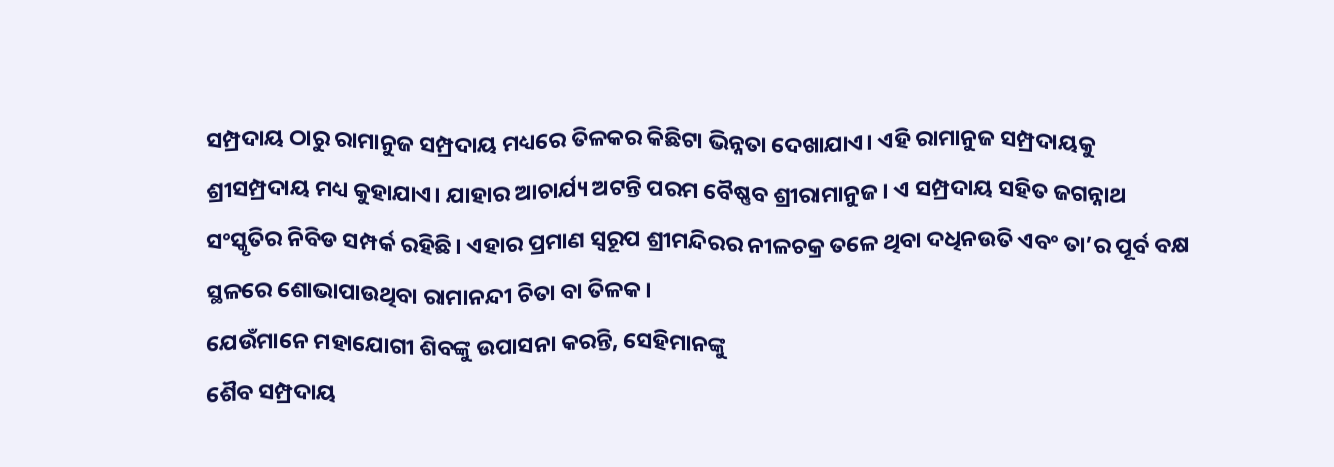ସମ୍ପ୍ରଦାୟ ଠାରୁ ରାମାନୁଜ ସମ୍ପ୍ରଦାୟ ମଧ୍ୟରେ ତିଳକର କିଛିଟା ଭିନ୍ନତା ଦେଖାଯାଏ। ଏହି ରାମାନୁଜ ସମ୍ପ୍ରଦାୟକୁ ଶ୍ରୀସମ୍ପ୍ରଦାୟ ମଧ୍ୟ କୁହାଯାଏ। ଯାହାର ଆଚାର୍ଯ୍ୟ ଅଟନ୍ତି ପରମ ବୈଷ୍ଣବ ଶ୍ରୀରାମାନୁଜ। ଏ ସମ୍ପ୍ରଦାୟ ସହିତ ଜଗନ୍ନାଥ ସଂସ୍କୃତିର ନିବିଡ ସମ୍ପର୍କ ରହିଛି। ଏହାର ପ୍ରମାଣ ସ୍ୱରୂପ ଶ୍ରୀମନ୍ଦିରର ନୀଳଚକ୍ର ତଳେ ଥିବା ଦଧିନଉତି ଏବଂ ତା’ର ପୂର୍ବ ବକ୍ଷ ସ୍ଥଳରେ ଶୋଭାପାଉଥିବା ରାମାନନ୍ଦୀ ଚିତା ବା ତିଳକ।
ଯେଉଁମାନେ ମହାଯୋଗୀ ଶିବଙ୍କୁ ଉପାସନା କରନ୍ତି, ସେହିମାନଙ୍କୁ
ଶୈବ ସମ୍ପ୍ରଦାୟ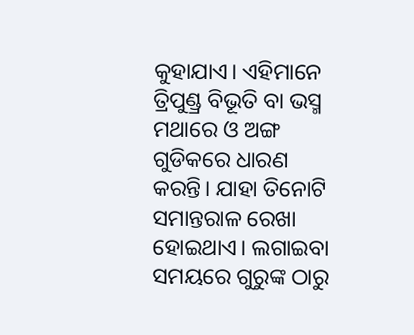କୁହାଯାଏ। ଏହିମାନେ ତ୍ରିପୁଣ୍ଡ୍ର ବିଭୂତି ବା ଭସ୍ମ ମଥାରେ ଓ ଅଙ୍ଗ ଗୁଡିକରେ ଧାରଣ କରନ୍ତି। ଯାହା ତିନୋଟି ସମାନ୍ତରାଳ ରେଖା ହୋଇଥାଏ। ଲଗାଇବା ସମୟରେ ଗୁରୁଙ୍କ ଠାରୁ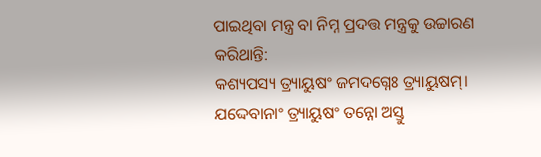ପାଇଥିବା ମନ୍ତ୍ର ବା ନିମ୍ନ ପ୍ରଦତ୍ତ ମନ୍ତ୍ରକୁ ଉଚ୍ଚାରଣ କରିଥାନ୍ତି:
କଶ୍ୟପସ୍ୟ ତ୍ର୍ୟାୟୁଷଂ ଜମଦଗ୍ନେଃ ତ୍ର୍ୟାୟୁଷମ୍‌।
ଯଦ୍ଦେବାନାଂ ତ୍ର୍ୟାୟୁଷଂ ତନ୍ନୋ ଅସ୍ତୁ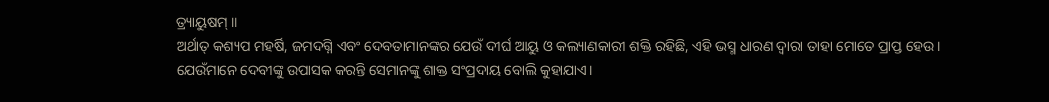ତ୍ର୍ୟାୟୁଷମ୍‌ ॥
ଅର୍ଥାତ୍ କଶ୍ୟପ ମହର୍ଷି, ଜମଦଗ୍ନି ଏବଂ ଦେବତାମାନଙ୍କର ଯେଉଁ ଦୀର୍ଘ ଆୟୁ ଓ କଲ୍ୟାଣକାରୀ ଶକ୍ତି ରହିଛି, ଏହି ଭସ୍ମ ଧାରଣ ଦ୍ୱାରା ତାହା ମୋତେ ପ୍ରାପ୍ତ ହେଉ।
ଯେଉଁମାନେ ଦେବୀଙ୍କୁ ଉପାସକ କରନ୍ତି ସେମାନଙ୍କୁ ଶାକ୍ତ ସଂପ୍ରଦାୟ ବୋଲି କୁହାଯାଏ।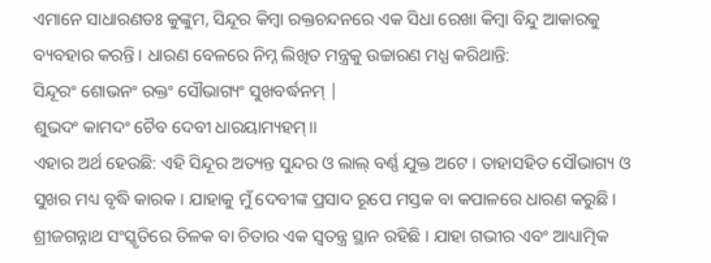ଏମାନେ ସାଧାରଣତଃ କୁଙ୍କୁମ, ସିନ୍ଦୂର କିମ୍ବା ରକ୍ତଚନ୍ଦନରେ ଏକ ସିଧା ରେଖା କିମ୍ବା ବିନ୍ଦୁ ଆକାରକୁ ବ୍ୟବହାର କରନ୍ତି। ଧାରଣ ବେଳରେ ନିମ୍ନ ଲିଖିତ ମନ୍ତ୍ରକୁ ଉଚ୍ଚାରଣ ମଧ୍ଯ କରିଥାନ୍ତି:
ସିନ୍ଦୂରଂ ଶୋଭନଂ ରକ୍ତଂ ସୌଭାଗ୍ୟଂ ସୁଖବର୍ଦ୍ଧନମ୍ |
ଶୁଭଦଂ କାମଦଂ ଚୈବ ଦେବୀ ଧାରୟାମ୍ୟହମ୍।।
ଏହାର ଅର୍ଥ ହେଉଛି: ଏହି ସିନ୍ଦୂର ଅତ୍ୟନ୍ତ ସୁନ୍ଦର ଓ ଲାଲ୍ ବର୍ଣ୍ଣ ଯୁକ୍ତ ଅଟେ । ତାହାସହିତ ସୌଭାଗ୍ୟ ଓ ସୁଖର ମଧ୍ୟ ବୃଦ୍ଧି କାରକ। ଯାହାକୁ ମୁଁ ଦେବୀଙ୍କ ପ୍ରସାଦ ରୂପେ ମସ୍ତକ ବା କପାଳରେ ଧାରଣ କରୁଛି।
ଶ୍ରୀଜଗନ୍ନାଥ ସଂସ୍କୃତିରେ ତିଳକ ବା ଚିତାର ଏକ ସ୍ୱତନ୍ତ୍ର ସ୍ଥାନ ରହିଛି । ଯାହା ଗଭୀର ଏବଂ ଆଧ୍ୟାତ୍ମିକ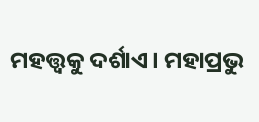ମହତ୍ତ୍ୱକୁ ଦର୍ଶାଏ। ମହାପ୍ରଭୁ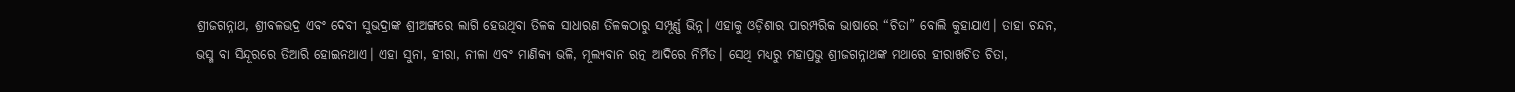ଶ୍ରୀଜଗନ୍ନାଥ, ଶ୍ରୀବଳଭଦ୍ର ଏବଂ ଦେବୀ ସୁଭଦ୍ରାଙ୍କ ଶ୍ରୀଅଙ୍ଗରେ ଲାଗି ହେଉଥିବା ତିଳକ ସାଧାରଣ ତିଳକଠାରୁ ସମ୍ପୂର୍ଣ୍ଣ ଭିନ୍ନ। ଏହାକୁ ଓଡ଼ିଶାର ପାରମ୍ପରିକ ଭାଷାରେ “ଚିତା” ବୋଲି କୁହାଯାଏ। ତାହା ଚନ୍ଦନ, ଭସ୍ମ ବା ସିନ୍ଦୂରରେ ତିଆରି ହୋଇନଥାଏ। ଏହା ସୁନା, ହୀରା, ନୀଳା ଏବଂ ମାଣିକ୍ୟ ଭଳି, ମୂଲ୍ୟବାନ ରତ୍ନ ଆଦିରେ ନିର୍ମିତ। ସେଥି ମଧ୍ୟରୁ ମହାପ୍ରଭୁ ଶ୍ରୀଜଗନ୍ନାଥଙ୍କ ମଥାରେ ହୀରାଖଚିତ ଚିତା,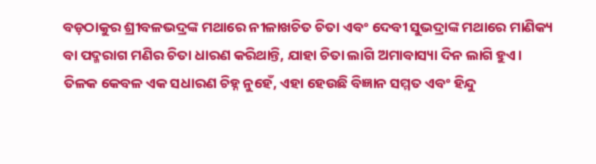ବଡ଼ଠାକୁର ଶ୍ରୀବଳଭଦ୍ରଙ୍କ ମଥାରେ ନୀଳାଖଚିତ ଚିତା ଏବଂ ଦେବୀ ସୁଭଦ୍ରାଙ୍କ ମଥାରେ ମାଣିକ୍ୟ ବା ପଦ୍ମରାଗ ମଣିର ଚିତା ଧାରଣ କରିଥାନ୍ତି, ଯାହା ଚିତା ଲାଗି ଅମାବାସ୍ୟା ଦିନ ଲାଗି ହୁଏ।
ତିଳକ କେବଳ ଏକ ସଧାରଣ ଚିହ୍ନ ନୁହେଁ, ଏହା ହେଉଛି ବିଜ୍ଞାନ ସମ୍ମତ ଏବଂ ହିନ୍ଦୁ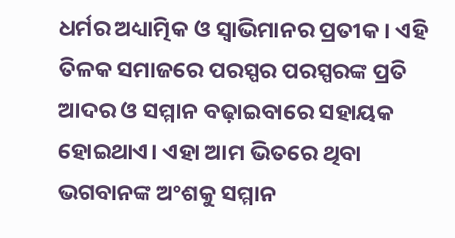ଧର୍ମର ଅଧ୍ୟାତ୍ମିକ ଓ ସ୍ୱାଭିମାନର ପ୍ରତୀକ । ଏହି ତିଳକ ସମାଜରେ ପରସ୍ପର ପରସ୍ପରଙ୍କ ପ୍ରତି ଆଦର ଓ ସମ୍ମାନ ବଢ଼ାଇବାରେ ସହାୟକ ହୋଇଥାଏ। ଏହା ଆମ ଭିତରେ ଥିବା ଭଗବାନଙ୍କ ଅଂଶକୁ ସମ୍ମାନ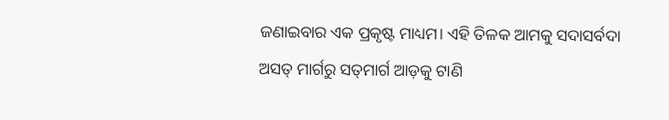ଜଣାଇବାର ଏକ ପ୍ରକୃଷ୍ଟ ମାଧ୍ୟମ। ଏହି ତିଳକ ଆମକୁ ସଦାସର୍ବଦା ଅସତ୍ ମାର୍ଗରୁ ସତ୍‌ମାର୍ଗ ଆଡ଼କୁ ଟାଣି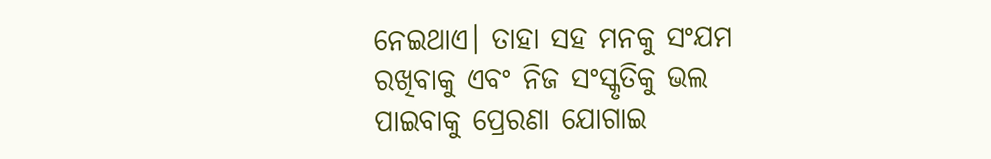ନେଇଥାଏ। ତାହା ସହ ମନକୁ ସଂଯମ ରଖିବାକୁ ଏବଂ ନିଜ ସଂସ୍କୃତିକୁ ଭଲ ପାଇବାକୁ ପ୍ରେରଣା ଯୋଗାଇ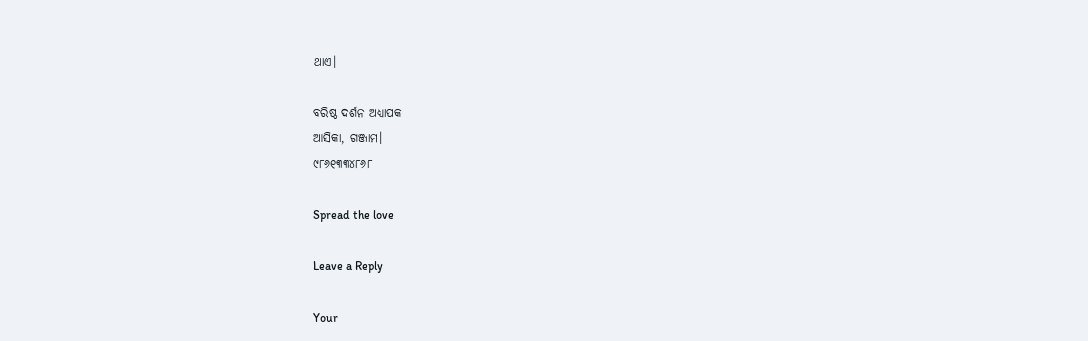ଥାଏ।

ବରିଷ୍ଠ ଦର୍ଶନ ଅଧ୍ୟାପକ
ଆସିକା, ଗଞ୍ଜାମ।
୯୮୬୧୩୩୪୮୬୮

Spread the love

Leave a Reply

Your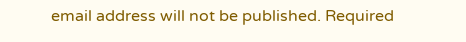email address will not be published. Required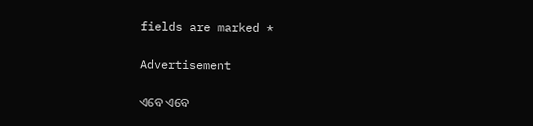fields are marked *

Advertisement

ଏବେ ଏବେ